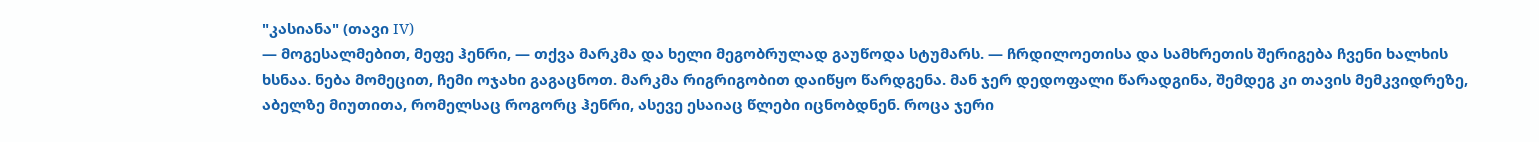"კასიანა" (თავი IV)
— მოგესალმებით, მეფე ჰენრი, — თქვა მარკმა და ხელი მეგობრულად გაუწოდა სტუმარს. — ჩრდილოეთისა და სამხრეთის შერიგება ჩვენი ხალხის ხსნაა. ნება მომეცით, ჩემი ოჯახი გაგაცნოთ. მარკმა რიგრიგობით დაიწყო წარდგენა. მან ჯერ დედოფალი წარადგინა, შემდეგ კი თავის მემკვიდრეზე, აბელზე მიუთითა, რომელსაც როგორც ჰენრი, ასევე ესაიაც წლები იცნობდნენ. როცა ჯერი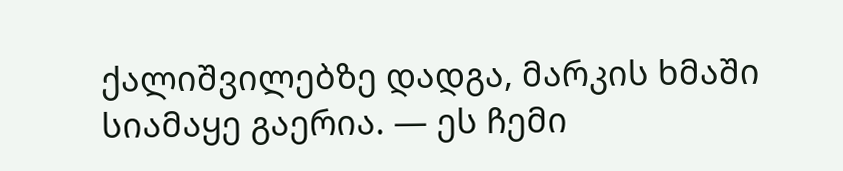ქალიშვილებზე დადგა, მარკის ხმაში სიამაყე გაერია. — ეს ჩემი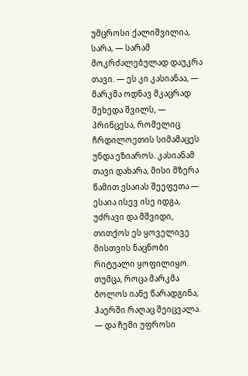უმცროსი ქალიშვილია, სარა, — სარამ მოკრძალებულად დაუკრა თავი. — ეს კი კასიანაა, — მარკმა ოდნავ მკაცრად შეხედა შვილს, — პრინცესა, რომელიც ჩრდილოეთის სიმამაცეს უნდა ეზიაროს. კასიანამ თავი დახარა, მისი მზერა წამით ესაიას შეეფეთა — ესაია ისევ ისე იდგა, უძრავი და მშვიდი, თითქოს ეს ყოველივე მისთვის ნაცნობი რიტუალი ყოფილიყო. თუმცა, როცა მარკმა ბოლოს იანე წარადგინა, ჰაერში რაღაც შეიცვალა. — და ჩემი უფროსი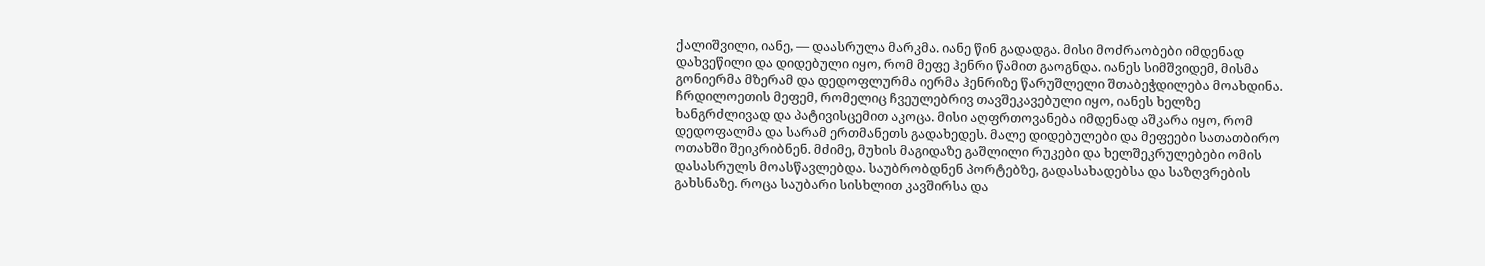ქალიშვილი, იანე, — დაასრულა მარკმა. იანე წინ გადადგა. მისი მოძრაობები იმდენად დახვეწილი და დიდებული იყო, რომ მეფე ჰენრი წამით გაოგნდა. იანეს სიმშვიდემ, მისმა გონიერმა მზერამ და დედოფლურმა იერმა ჰენრიზე წარუშლელი შთაბეჭდილება მოახდინა. ჩრდილოეთის მეფემ, რომელიც ჩვეულებრივ თავშეკავებული იყო, იანეს ხელზე ხანგრძლივად და პატივისცემით აკოცა. მისი აღფრთოვანება იმდენად აშკარა იყო, რომ დედოფალმა და სარამ ერთმანეთს გადახედეს. მალე დიდებულები და მეფეები სათათბირო ოთახში შეიკრიბნენ. მძიმე, მუხის მაგიდაზე გაშლილი რუკები და ხელშეკრულებები ომის დასასრულს მოასწავლებდა. საუბრობდნენ პორტებზე, გადასახადებსა და საზღვრების გახსნაზე. როცა საუბარი სისხლით კავშირსა და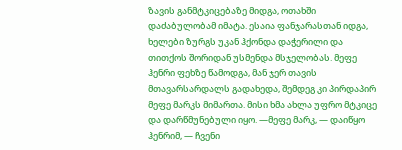ზავის განმტკიცებაზე მიდგა, ოთახში დაძაბულობამ იმატა. ესაია ფანჯარასთან იდგა, ხელები ზურგს უკან ჰქონდა დაჭერილი და თითქოს შორიდან უსმენდა მსჯელობას. მეფე ჰენრი ფეხზე წამოდგა, მან ჯერ თავის მთავარსარდალს გადახედა, შემდეგ კი პირდაპირ მეფე მარკს მიმართა. მისი ხმა ახლა უფრო მტკიცე და დარწმუნებული იყო. —მეფე მარკ, — დაიწყო ჰენრიმ, — ჩვენი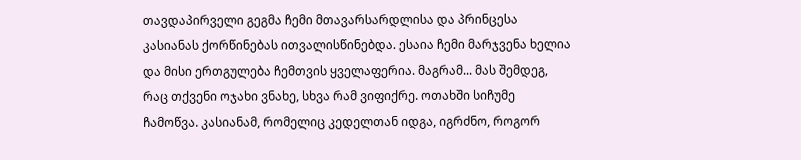თავდაპირველი გეგმა ჩემი მთავარსარდლისა და პრინცესა კასიანას ქორწინებას ითვალისწინებდა. ესაია ჩემი მარჯვენა ხელია და მისი ერთგულება ჩემთვის ყველაფერია. მაგრამ... მას შემდეგ, რაც თქვენი ოჯახი ვნახე, სხვა რამ ვიფიქრე. ოთახში სიჩუმე ჩამოწვა. კასიანამ, რომელიც კედელთან იდგა, იგრძნო, როგორ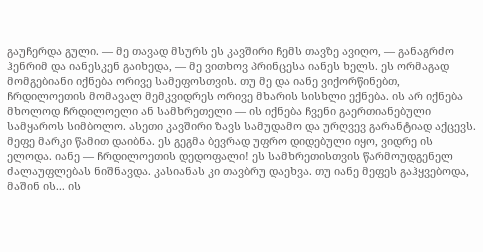გაუჩერდა გული. — მე თავად მსურს ეს კავშირი ჩემს თავზე ავიღო, — განაგრძო ჰენრიმ და იანესკენ გაიხედა, — მე ვითხოვ პრინცესა იანეს ხელს. ეს ორმაგად მომგებიანი იქნება ორივე სამეფოსთვის. თუ მე და იანე ვიქორწინებთ, ჩრდილოეთის მომავალ მემკვიდრეს ორივე მხარის სისხლი ექნება. ის არ იქნება მხოლოდ ჩრდილოელი ან სამხრეთელი — ის იქნება ჩვენი გაერთიანებული სამყაროს სიმბოლო. ასეთი კავშირი ზავს სამუდამო და ურღვევ გარანტიად აქცევს. მეფე მარკი წამით დაიბნა. ეს გეგმა ბევრად უფრო დიდებული იყო, ვიდრე ის ელოდა. იანე — ჩრდილოეთის დედოფალი! ეს სამხრეთისთვის წარმოუდგენელ ძალაუფლებას ნიშნავდა. კასიანას კი თავბრუ დაეხვა. თუ იანე მეფეს გაჰყვებოდა, მაშინ ის... ის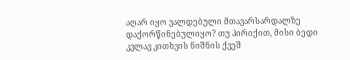აღარ იყო ვალდებული მთავარსარდალზე დაქორწინებულიყო? თუ პირიქით, მისი ბედი კვლავ კითხვის ნიშნის ქვეშ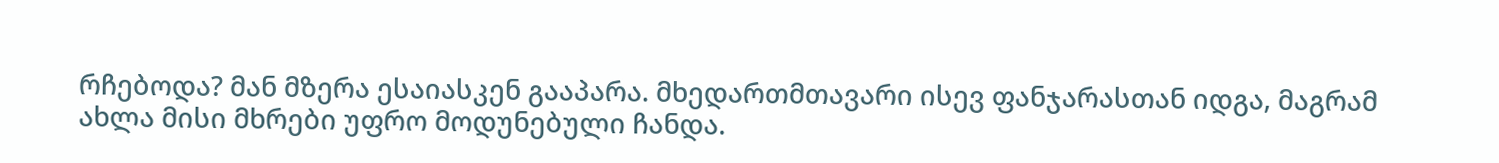რჩებოდა? მან მზერა ესაიასკენ გააპარა. მხედართმთავარი ისევ ფანჯარასთან იდგა, მაგრამ ახლა მისი მხრები უფრო მოდუნებული ჩანდა.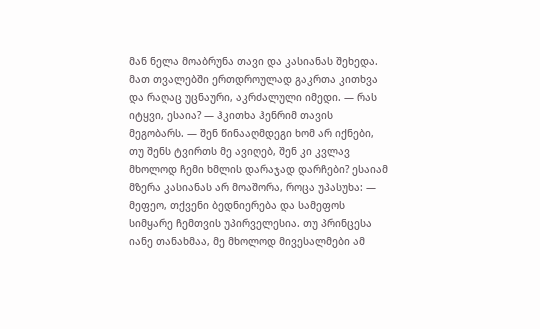მან ნელა მოაბრუნა თავი და კასიანას შეხედა. მათ თვალებში ერთდროულად გაკრთა კითხვა და რაღაც უცნაური, აკრძალული იმედი. — რას იტყვი, ესაია? — ჰკითხა ჰენრიმ თავის მეგობარს. — შენ წინააღმდეგი ხომ არ იქნები, თუ შენს ტვირთს მე ავიღებ, შენ კი კვლავ მხოლოდ ჩემი ხმლის დარაჯად დარჩები? ესაიამ მზერა კასიანას არ მოაშორა, როცა უპასუხა: — მეფეო, თქვენი ბედნიერება და სამეფოს სიმყარე ჩემთვის უპირველესია. თუ პრინცესა იანე თანახმაა, მე მხოლოდ მივესალმები ამ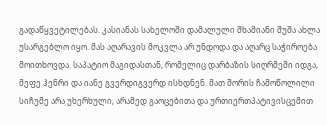გადაწყვეტილებას. კასიანას სახელოში დამალული შხამიანი შუშა ახლა უსარგებლო იყო. მას აღარავის მოკვლა არ უნდოდა და აღარც საჭიროება მოითხოვდა. საპატიო მაგიდასთან, რომელიც დარბაზის სიღრმეში იდგა, მეფე ჰენრი და იანე გვერდიგვერდ ისხდნენ. მათ შორის ჩამოწოლილი სიჩუმე არა უხერხული, არამედ გაოცებითა და ურთიერთპატივისცემით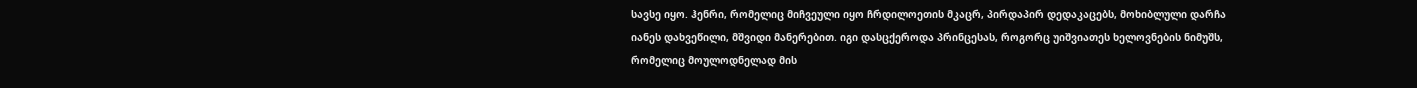სავსე იყო. ჰენრი, რომელიც მიჩვეული იყო ჩრდილოეთის მკაცრ, პირდაპირ დედაკაცებს, მოხიბლული დარჩა იანეს დახვეწილი, მშვიდი მანერებით. იგი დასცქეროდა პრინცესას, როგორც უიშვიათეს ხელოვნების ნიმუშს, რომელიც მოულოდნელად მის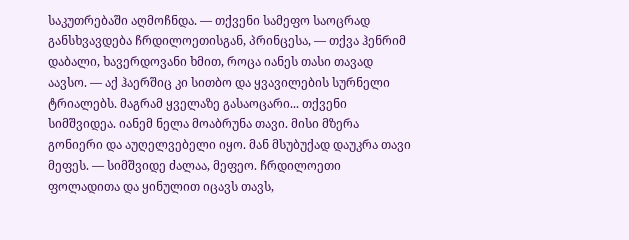საკუთრებაში აღმოჩნდა. — თქვენი სამეფო საოცრად განსხვავდება ჩრდილოეთისგან, პრინცესა, — თქვა ჰენრიმ დაბალი, ხავერდოვანი ხმით, როცა იანეს თასი თავად აავსო. — აქ ჰაერშიც კი სითბო და ყვავილების სურნელი ტრიალებს. მაგრამ ყველაზე გასაოცარი... თქვენი სიმშვიდეა. იანემ ნელა მოაბრუნა თავი. მისი მზერა გონიერი და აუღელვებელი იყო. მან მსუბუქად დაუკრა თავი მეფეს. — სიმშვიდე ძალაა, მეფეო. ჩრდილოეთი ფოლადითა და ყინულით იცავს თავს,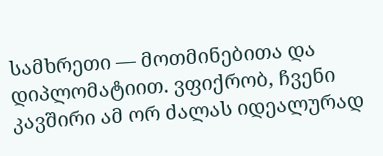სამხრეთი — მოთმინებითა და დიპლომატიით. ვფიქრობ, ჩვენი კავშირი ამ ორ ძალას იდეალურად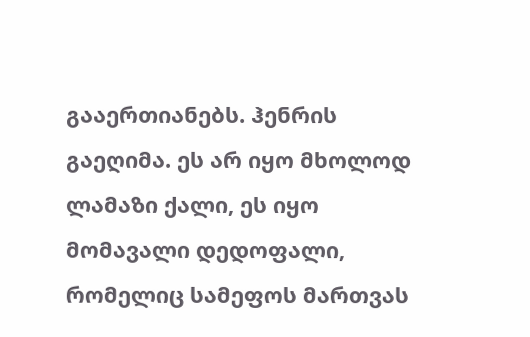გააერთიანებს. ჰენრის გაეღიმა. ეს არ იყო მხოლოდ ლამაზი ქალი, ეს იყო მომავალი დედოფალი, რომელიც სამეფოს მართვას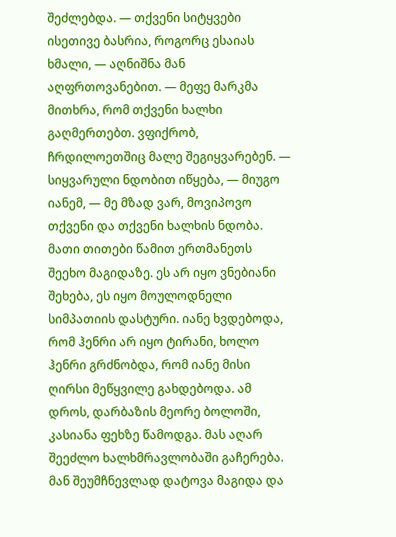შეძლებდა. — თქვენი სიტყვები ისეთივე ბასრია, როგორც ესაიას ხმალი, — აღნიშნა მან აღფრთოვანებით. — მეფე მარკმა მითხრა, რომ თქვენი ხალხი გაღმერთებთ. ვფიქრობ, ჩრდილოეთშიც მალე შეგიყვარებენ. — სიყვარული ნდობით იწყება, — მიუგო იანემ, — მე მზად ვარ, მოვიპოვო თქვენი და თქვენი ხალხის ნდობა. მათი თითები წამით ერთმანეთს შეეხო მაგიდაზე. ეს არ იყო ვნებიანი შეხება, ეს იყო მოულოდნელი სიმპათიის დასტური. იანე ხვდებოდა, რომ ჰენრი არ იყო ტირანი, ხოლო ჰენრი გრძნობდა, რომ იანე მისი ღირსი მეწყვილე გახდებოდა. ამ დროს, დარბაზის მეორე ბოლოში, კასიანა ფეხზე წამოდგა. მას აღარ შეეძლო ხალხმრავლობაში გაჩერება. მან შეუმჩნევლად დატოვა მაგიდა და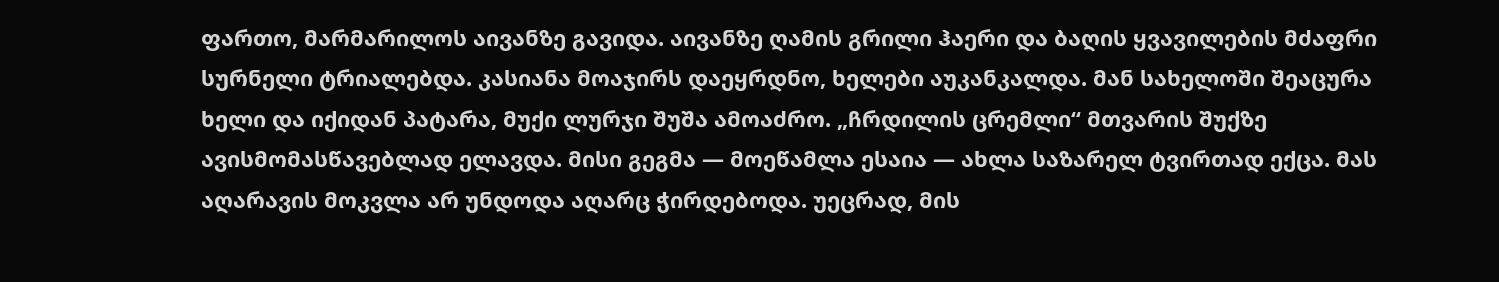ფართო, მარმარილოს აივანზე გავიდა. აივანზე ღამის გრილი ჰაერი და ბაღის ყვავილების მძაფრი სურნელი ტრიალებდა. კასიანა მოაჯირს დაეყრდნო, ხელები აუკანკალდა. მან სახელოში შეაცურა ხელი და იქიდან პატარა, მუქი ლურჯი შუშა ამოაძრო. „ჩრდილის ცრემლი“ მთვარის შუქზე ავისმომასწავებლად ელავდა. მისი გეგმა — მოეწამლა ესაია — ახლა საზარელ ტვირთად ექცა. მას აღარავის მოკვლა არ უნდოდა აღარც ჭირდებოდა. უეცრად, მის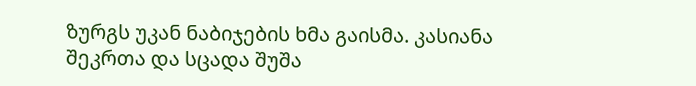ზურგს უკან ნაბიჯების ხმა გაისმა. კასიანა შეკრთა და სცადა შუშა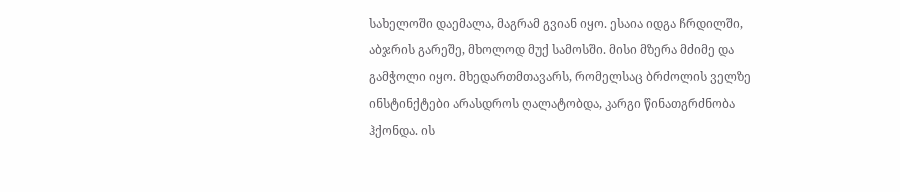სახელოში დაემალა, მაგრამ გვიან იყო. ესაია იდგა ჩრდილში, აბჯრის გარეშე, მხოლოდ მუქ სამოსში. მისი მზერა მძიმე და გამჭოლი იყო. მხედართმთავარს, რომელსაც ბრძოლის ველზე ინსტინქტები არასდროს ღალატობდა, კარგი წინათგრძნობა ჰქონდა. ის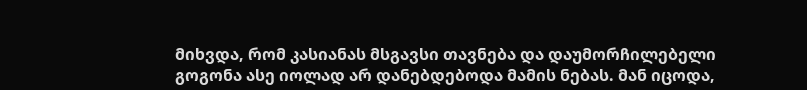მიხვდა, რომ კასიანას მსგავსი თავნება და დაუმორჩილებელი გოგონა ასე იოლად არ დანებდებოდა მამის ნებას. მან იცოდა,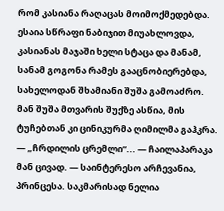რომ კასიანა რაღაცას მოიმოქმედებდა. ესაია სწრაფი ნაბიჯით მიუახლოვდა, კასიანას მაჯაში ხელი სტაცა და მანამ, სანამ გოგონა რამეს გააცნობიერებდა, სახელოდან შხამიანი შუშა გამოაძრო. მან შუშა მთვარის შუქზე ასწია, მის ტუჩებთან კი ცინიკურმა ღიმილმა გაჰკრა. — „ჩრდილის ცრემლი“... — ჩაილაპარაკა მან ცივად. — საინტერესო არჩევანია, პრინცესა. საკმარისად ნელია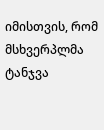იმისთვის, რომ მსხვერპლმა ტანჯვა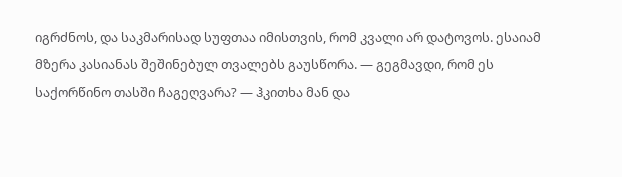იგრძნოს, და საკმარისად სუფთაა იმისთვის, რომ კვალი არ დატოვოს. ესაიამ მზერა კასიანას შეშინებულ თვალებს გაუსწორა. — გეგმავდი, რომ ეს საქორწინო თასში ჩაგეღვარა? — ჰკითხა მან და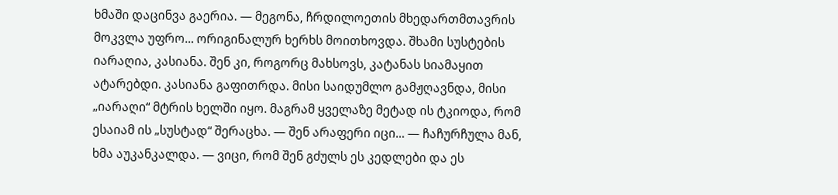ხმაში დაცინვა გაერია. — მეგონა, ჩრდილოეთის მხედართმთავრის მოკვლა უფრო... ორიგინალურ ხერხს მოითხოვდა. შხამი სუსტების იარაღია, კასიანა. შენ კი, როგორც მახსოვს, კატანას სიამაყით ატარებდი. კასიანა გაფითრდა. მისი საიდუმლო გამჟღავნდა, მისი „იარაღი“ მტრის ხელში იყო. მაგრამ ყველაზე მეტად ის ტკიოდა, რომ ესაიამ ის „სუსტად“ შერაცხა. — შენ არაფერი იცი... — ჩაჩურჩულა მან, ხმა აუკანკალდა. — ვიცი, რომ შენ გძულს ეს კედლები და ეს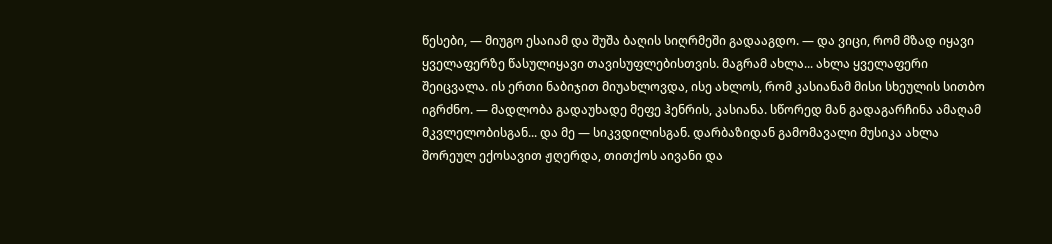წესები, — მიუგო ესაიამ და შუშა ბაღის სიღრმეში გადააგდო. — და ვიცი, რომ მზად იყავი ყველაფერზე წასულიყავი თავისუფლებისთვის. მაგრამ ახლა... ახლა ყველაფერი შეიცვალა. ის ერთი ნაბიჯით მიუახლოვდა, ისე ახლოს, რომ კასიანამ მისი სხეულის სითბო იგრძნო. — მადლობა გადაუხადე მეფე ჰენრის, კასიანა. სწორედ მან გადაგარჩინა ამაღამ მკვლელობისგან... და მე — სიკვდილისგან. დარბაზიდან გამომავალი მუსიკა ახლა შორეულ ექოსავით ჟღერდა, თითქოს აივანი და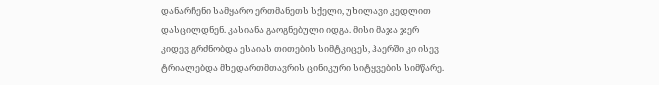დანარჩენი სამყარო ერთმანეთს სქელი, უხილავი კედლით დასცილდნენ. კასიანა გაოგნებული იდგა. მისი მაჯა ჯერ კიდევ გრძნობდა ესაიას თითების სიმტკიცეს, ჰაერში კი ისევ ტრიალებდა მხედართმთავრის ცინიკური სიტყვების სიმწარე.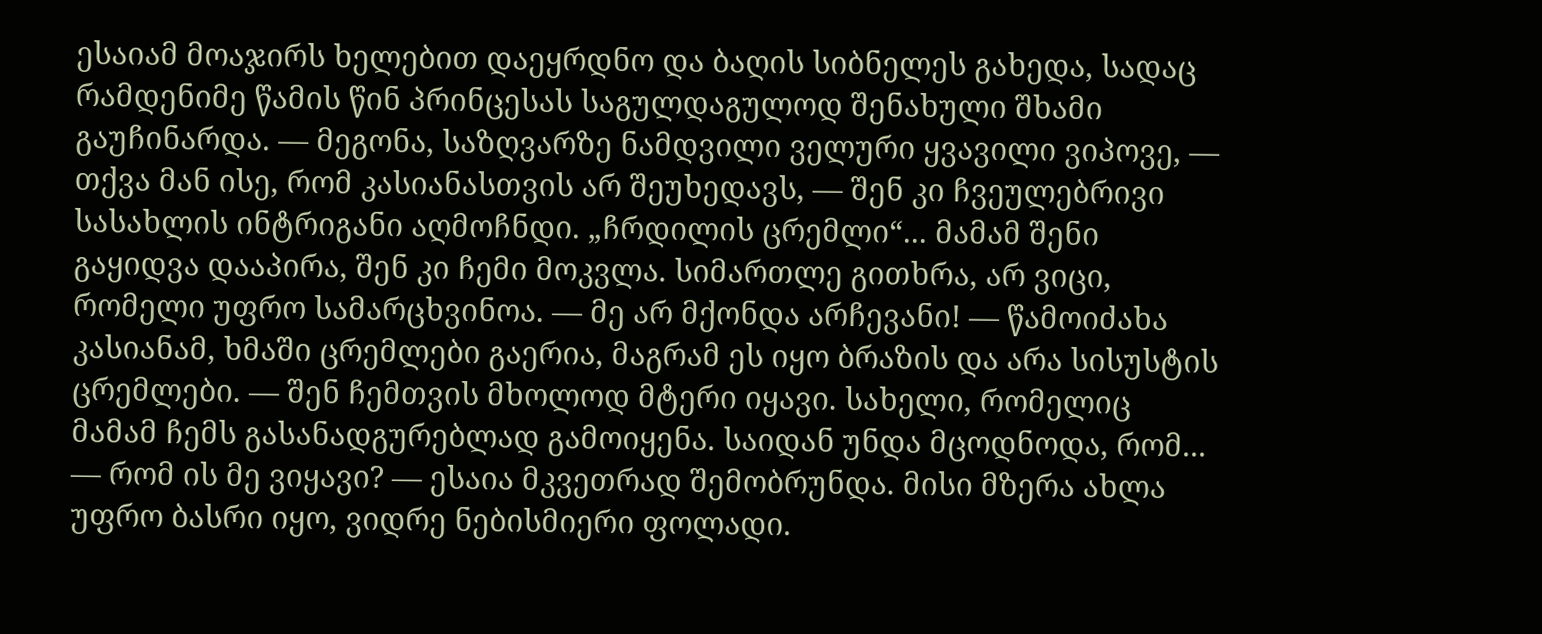ესაიამ მოაჯირს ხელებით დაეყრდნო და ბაღის სიბნელეს გახედა, სადაც რამდენიმე წამის წინ პრინცესას საგულდაგულოდ შენახული შხამი გაუჩინარდა. — მეგონა, საზღვარზე ნამდვილი ველური ყვავილი ვიპოვე, — თქვა მან ისე, რომ კასიანასთვის არ შეუხედავს, — შენ კი ჩვეულებრივი სასახლის ინტრიგანი აღმოჩნდი. „ჩრდილის ცრემლი“... მამამ შენი გაყიდვა დააპირა, შენ კი ჩემი მოკვლა. სიმართლე გითხრა, არ ვიცი, რომელი უფრო სამარცხვინოა. — მე არ მქონდა არჩევანი! — წამოიძახა კასიანამ, ხმაში ცრემლები გაერია, მაგრამ ეს იყო ბრაზის და არა სისუსტის ცრემლები. — შენ ჩემთვის მხოლოდ მტერი იყავი. სახელი, რომელიც მამამ ჩემს გასანადგურებლად გამოიყენა. საიდან უნდა მცოდნოდა, რომ... — რომ ის მე ვიყავი? — ესაია მკვეთრად შემობრუნდა. მისი მზერა ახლა უფრო ბასრი იყო, ვიდრე ნებისმიერი ფოლადი.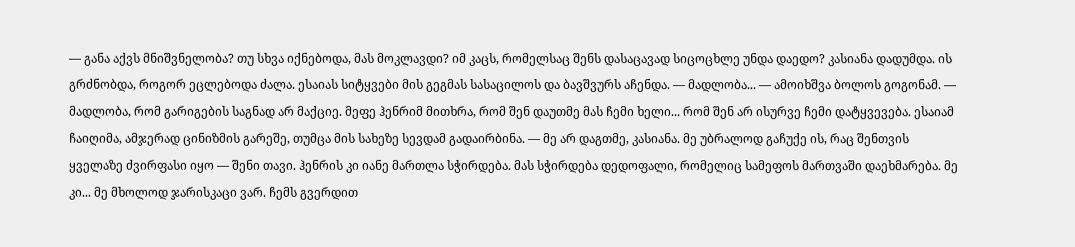— განა აქვს მნიშვნელობა? თუ სხვა იქნებოდა, მას მოკლავდი? იმ კაცს, რომელსაც შენს დასაცავად სიცოცხლე უნდა დაედო? კასიანა დადუმდა. ის გრძნობდა, როგორ ეცლებოდა ძალა. ესაიას სიტყვები მის გეგმას სასაცილოს და ბავშვურს აჩენდა. — მადლობა... — ამოიხშვა ბოლოს გოგონამ. — მადლობა, რომ გარიგების საგნად არ მაქციე. მეფე ჰენრიმ მითხრა, რომ შენ დაუთმე მას ჩემი ხელი... რომ შენ არ ისურვე ჩემი დატყვევება. ესაიამ ჩაიღიმა, ამჯერად ცინიზმის გარეშე, თუმცა მის სახეზე სევდამ გადაირბინა. — მე არ დაგთმე, კასიანა. მე უბრალოდ გაჩუქე ის, რაც შენთვის ყველაზე ძვირფასი იყო — შენი თავი. ჰენრის კი იანე მართლა სჭირდება. მას სჭირდება დედოფალი, რომელიც სამეფოს მართვაში დაეხმარება. მე კი... მე მხოლოდ ჯარისკაცი ვარ. ჩემს გვერდით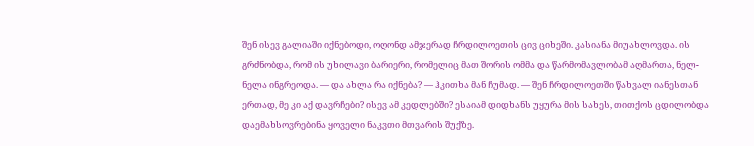შენ ისევ გალიაში იქნებოდი, ოღონდ ამჯერად ჩრდილოეთის ცივ ციხეში. კასიანა მიუახლოვდა. ის გრძნობდა, რომ ის უხილავი ბარიერი, რომელიც მათ შორის ომმა და წარმომავლობამ აღმართა, ნელ-ნელა ინგრეოდა. — და ახლა რა იქნება? — ჰკითხა მან ჩუმად. — შენ ჩრდილოეთში წახვალ იანესთან ერთად, მე კი აქ დავრჩები? ისევ ამ კედლებში? ესაიამ დიდხანს უყურა მის სახეს, თითქოს ცდილობდა დაემახსოვრებინა ყოველი ნაკვთი მთვარის შუქზე.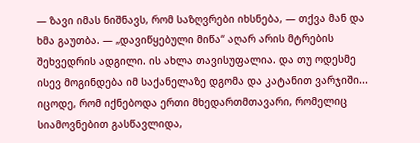— ზავი იმას ნიშნავს, რომ საზღვრები იხსნება, — თქვა მან და ხმა გაუთბა. — „დავიწყებული მიწა“ აღარ არის მტრების შეხვედრის ადგილი. ის ახლა თავისუფალია. და თუ ოდესმე ისევ მოგინდება იმ საქანელაზე დგომა და კატანით ვარჯიში... იცოდე, რომ იქნებოდა ერთი მხედართმთავარი, რომელიც სიამოვნებით გასწავლიდა,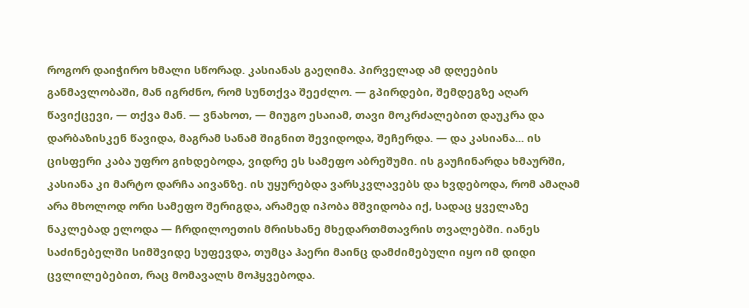როგორ დაიჭირო ხმალი სწორად. კასიანას გაეღიმა. პირველად ამ დღეების განმავლობაში, მან იგრძნო, რომ სუნთქვა შეეძლო. — გპირდები, შემდეგზე აღარ წავიქცევი, — თქვა მან. — ვნახოთ, — მიუგო ესაიამ, თავი მოკრძალებით დაუკრა და დარბაზისკენ წავიდა, მაგრამ სანამ შიგნით შევიდოდა, შეჩერდა. — და კასიანა... ის ცისფერი კაბა უფრო გიხდებოდა, ვიდრე ეს სამეფო აბრეშუმი. ის გაუჩინარდა ხმაურში, კასიანა კი მარტო დარჩა აივანზე. ის უყურებდა ვარსკვლავებს და ხვდებოდა, რომ ამაღამ არა მხოლოდ ორი სამეფო შერიგდა, არამედ იპობა მშვიდობა იქ, სადაც ყველაზე ნაკლებად ელოდა — ჩრდილოეთის მრისხანე მხედართმთავრის თვალებში. იანეს საძინებელში სიმშვიდე სუფევდა, თუმცა ჰაერი მაინც დამძიმებული იყო იმ დიდი ცვლილებებით, რაც მომავალს მოჰყვებოდა.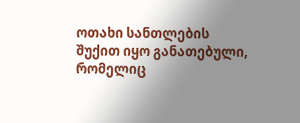ოთახი სანთლების შუქით იყო განათებული, რომელიც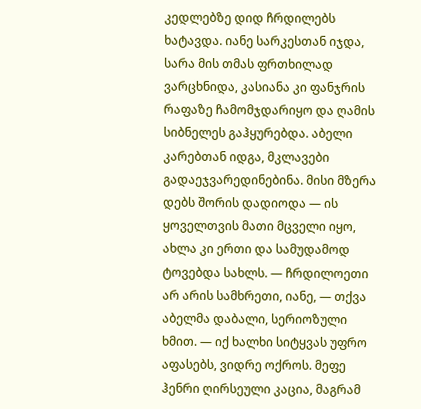კედლებზე დიდ ჩრდილებს ხატავდა. იანე სარკესთან იჯდა, სარა მის თმას ფრთხილად ვარცხნიდა, კასიანა კი ფანჯრის რაფაზე ჩამომჯდარიყო და ღამის სიბნელეს გაჰყურებდა. აბელი კარებთან იდგა, მკლავები გადაეჯვარედინებინა. მისი მზერა დებს შორის დადიოდა — ის ყოველთვის მათი მცველი იყო, ახლა კი ერთი და სამუდამოდ ტოვებდა სახლს. — ჩრდილოეთი არ არის სამხრეთი, იანე, — თქვა აბელმა დაბალი, სერიოზული ხმით. — იქ ხალხი სიტყვას უფრო აფასებს, ვიდრე ოქროს. მეფე ჰენრი ღირსეული კაცია, მაგრამ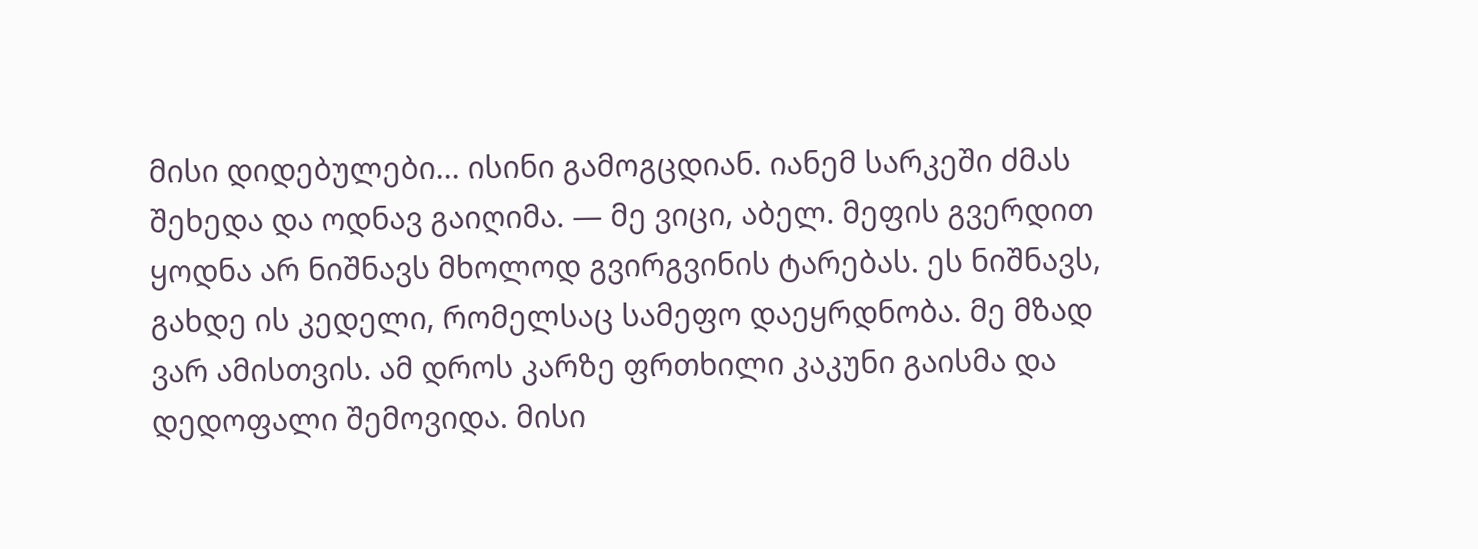მისი დიდებულები... ისინი გამოგცდიან. იანემ სარკეში ძმას შეხედა და ოდნავ გაიღიმა. — მე ვიცი, აბელ. მეფის გვერდით ყოდნა არ ნიშნავს მხოლოდ გვირგვინის ტარებას. ეს ნიშნავს, გახდე ის კედელი, რომელსაც სამეფო დაეყრდნობა. მე მზად ვარ ამისთვის. ამ დროს კარზე ფრთხილი კაკუნი გაისმა და დედოფალი შემოვიდა. მისი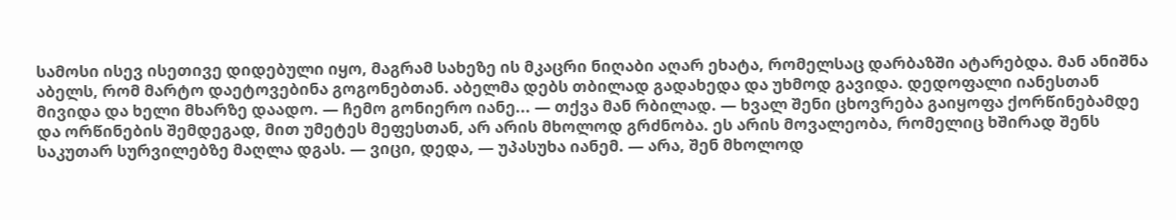სამოსი ისევ ისეთივე დიდებული იყო, მაგრამ სახეზე ის მკაცრი ნიღაბი აღარ ეხატა, რომელსაც დარბაზში ატარებდა. მან ანიშნა აბელს, რომ მარტო დაეტოვებინა გოგონებთან. აბელმა დებს თბილად გადახედა და უხმოდ გავიდა. დედოფალი იანესთან მივიდა და ხელი მხარზე დაადო. — ჩემო გონიერო იანე... — თქვა მან რბილად. — ხვალ შენი ცხოვრება გაიყოფა ქორწინებამდე და ორწინების შემდეგად, მით უმეტეს მეფესთან, არ არის მხოლოდ გრძნობა. ეს არის მოვალეობა, რომელიც ხშირად შენს საკუთარ სურვილებზე მაღლა დგას. — ვიცი, დედა, — უპასუხა იანემ. — არა, შენ მხოლოდ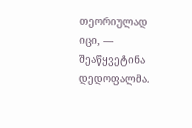თეორიულად იცი, — შეაწყვეტინა დედოფალმა.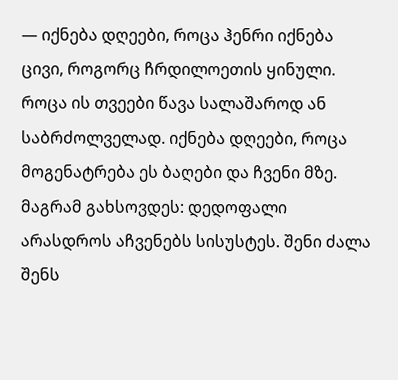— იქნება დღეები, როცა ჰენრი იქნება ცივი, როგორც ჩრდილოეთის ყინული. როცა ის თვეები წავა სალაშაროდ ან საბრძოლველად. იქნება დღეები, როცა მოგენატრება ეს ბაღები და ჩვენი მზე. მაგრამ გახსოვდეს: დედოფალი არასდროს აჩვენებს სისუსტეს. შენი ძალა შენს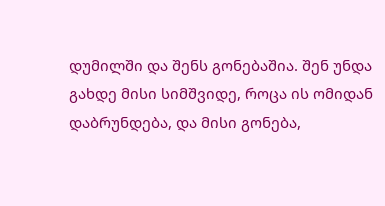დუმილში და შენს გონებაშია. შენ უნდა გახდე მისი სიმშვიდე, როცა ის ომიდან დაბრუნდება, და მისი გონება,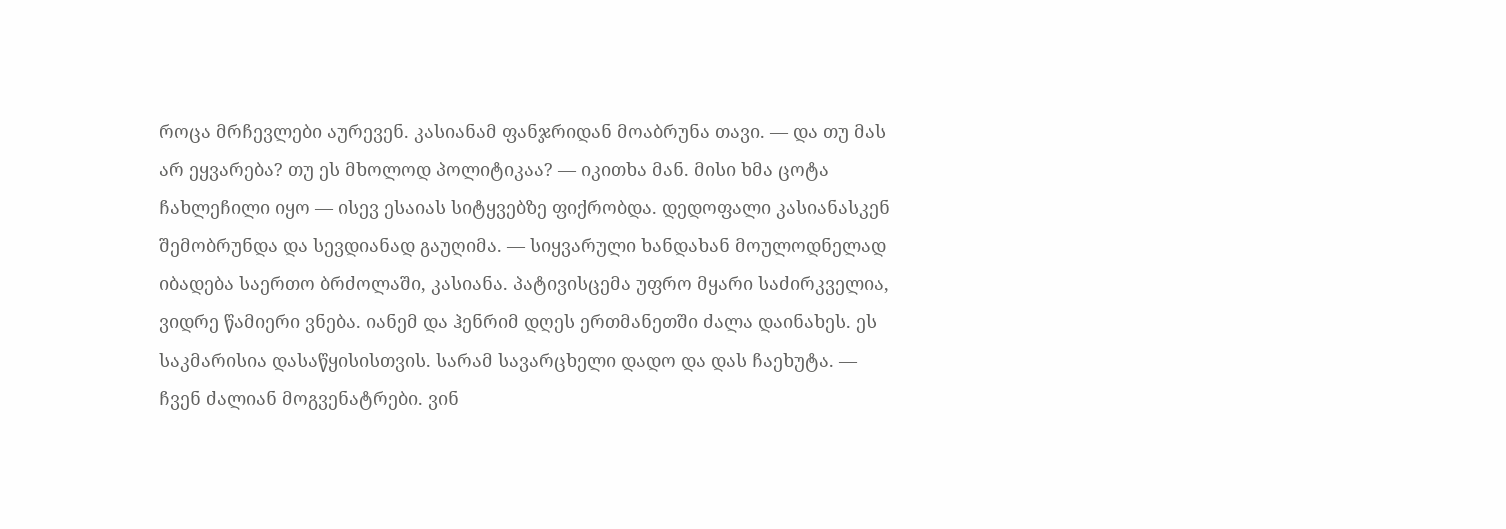როცა მრჩევლები აურევენ. კასიანამ ფანჯრიდან მოაბრუნა თავი. — და თუ მას არ ეყვარება? თუ ეს მხოლოდ პოლიტიკაა? — იკითხა მან. მისი ხმა ცოტა ჩახლეჩილი იყო — ისევ ესაიას სიტყვებზე ფიქრობდა. დედოფალი კასიანასკენ შემობრუნდა და სევდიანად გაუღიმა. — სიყვარული ხანდახან მოულოდნელად იბადება საერთო ბრძოლაში, კასიანა. პატივისცემა უფრო მყარი საძირკველია, ვიდრე წამიერი ვნება. იანემ და ჰენრიმ დღეს ერთმანეთში ძალა დაინახეს. ეს საკმარისია დასაწყისისთვის. სარამ სავარცხელი დადო და დას ჩაეხუტა. — ჩვენ ძალიან მოგვენატრები. ვინ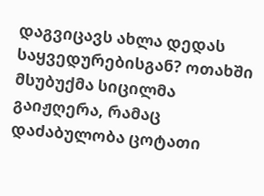დაგვიცავს ახლა დედას საყვედურებისგან? ოთახში მსუბუქმა სიცილმა გაიჟღერა, რამაც დაძაბულობა ცოტათი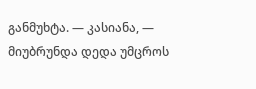განმუხტა. — კასიანა, — მიუბრუნდა დედა უმცროს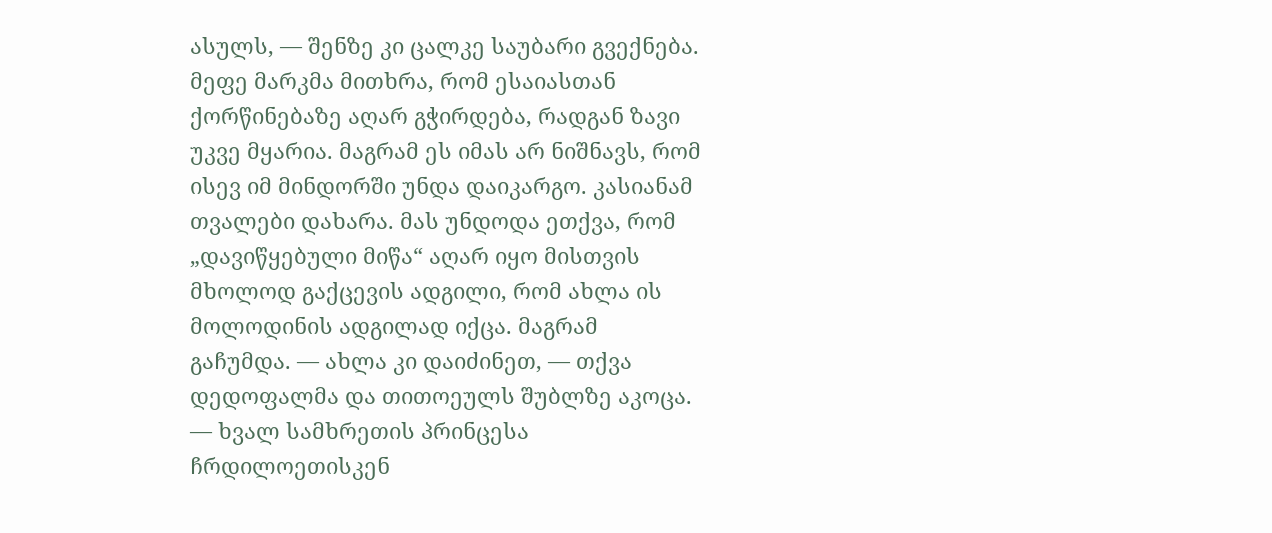ასულს, — შენზე კი ცალკე საუბარი გვექნება. მეფე მარკმა მითხრა, რომ ესაიასთან ქორწინებაზე აღარ გჭირდება, რადგან ზავი უკვე მყარია. მაგრამ ეს იმას არ ნიშნავს, რომ ისევ იმ მინდორში უნდა დაიკარგო. კასიანამ თვალები დახარა. მას უნდოდა ეთქვა, რომ „დავიწყებული მიწა“ აღარ იყო მისთვის მხოლოდ გაქცევის ადგილი, რომ ახლა ის მოლოდინის ადგილად იქცა. მაგრამ გაჩუმდა. — ახლა კი დაიძინეთ, — თქვა დედოფალმა და თითოეულს შუბლზე აკოცა. — ხვალ სამხრეთის პრინცესა ჩრდილოეთისკენ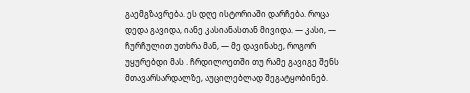გაემგზავრება. ეს დღე ისტორიაში დარჩება. როცა დედა გავიდა, იანე კასიანასთან მივიდა. — კასი, — ჩურჩულით უთხრა მან, — მე დავინახე, როგორ უყურებდი მას . ჩრდილოეთში თუ რამე გავიგე შენს მთავარსარდალზე, აუცილებლად შეგატყობინებ.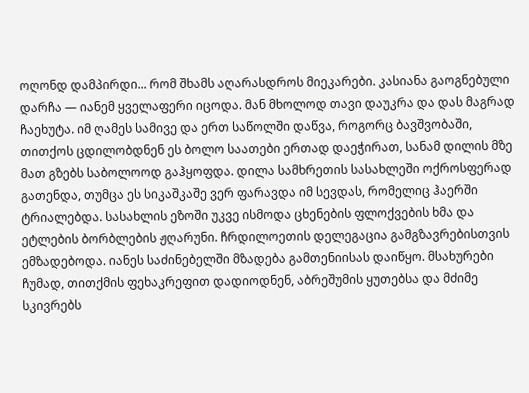ოღონდ დამპირდი... რომ შხამს აღარასდროს მიეკარები. კასიანა გაოგნებული დარჩა — იანემ ყველაფერი იცოდა. მან მხოლოდ თავი დაუკრა და დას მაგრად ჩაეხუტა. იმ ღამეს სამივე და ერთ საწოლში დაწვა, როგორც ბავშვობაში, თითქოს ცდილობდნენ ეს ბოლო საათები ერთად დაეჭირათ, სანამ დილის მზე მათ გზებს საბოლოოდ გაჰყოფდა. დილა სამხრეთის სასახლეში ოქროსფერად გათენდა, თუმცა ეს სიკაშკაშე ვერ ფარავდა იმ სევდას, რომელიც ჰაერში ტრიალებდა. სასახლის ეზოში უკვე ისმოდა ცხენების ფლოქვების ხმა და ეტლების ბორბლების ჟღარუნი. ჩრდილოეთის დელეგაცია გამგზავრებისთვის ემზადებოდა. იანეს საძინებელში მზადება გამთენიისას დაიწყო. მსახურები ჩუმად, თითქმის ფეხაკრეფით დადიოდნენ, აბრეშუმის ყუთებსა და მძიმე სკივრებს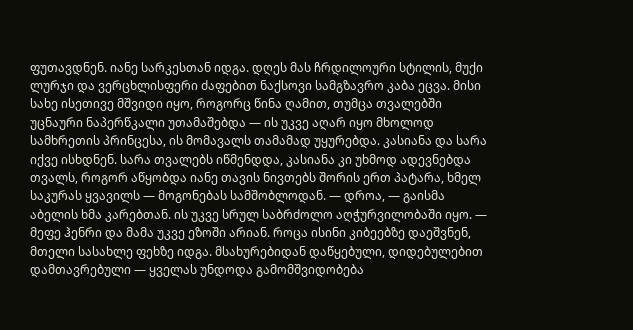ფუთავდნენ. იანე სარკესთან იდგა. დღეს მას ჩრდილოური სტილის, მუქი ლურჯი და ვერცხლისფერი ძაფებით ნაქსოვი სამგზავრო კაბა ეცვა. მისი სახე ისეთივე მშვიდი იყო, როგორც წინა ღამით, თუმცა თვალებში უცნაური ნაპერწკალი უთამაშებდა — ის უკვე აღარ იყო მხოლოდ სამხრეთის პრინცესა, ის მომავალს თამამად უყურებდა. კასიანა და სარა იქვე ისხდნენ. სარა თვალებს იწმენდდა, კასიანა კი უხმოდ ადევნებდა თვალს, როგორ აწყობდა იანე თავის ნივთებს შორის ერთ პატარა, ხმელ საკურას ყვავილს — მოგონებას სამშობლოდან. — დროა, — გაისმა აბელის ხმა კარებთან. ის უკვე სრულ საბრძოლო აღჭურვილობაში იყო. — მეფე ჰენრი და მამა უკვე ეზოში არიან. როცა ისინი კიბეებზე დაეშვნენ, მთელი სასახლე ფეხზე იდგა. მსახურებიდან დაწყებული, დიდებულებით დამთავრებული — ყველას უნდოდა გამომშვიდობება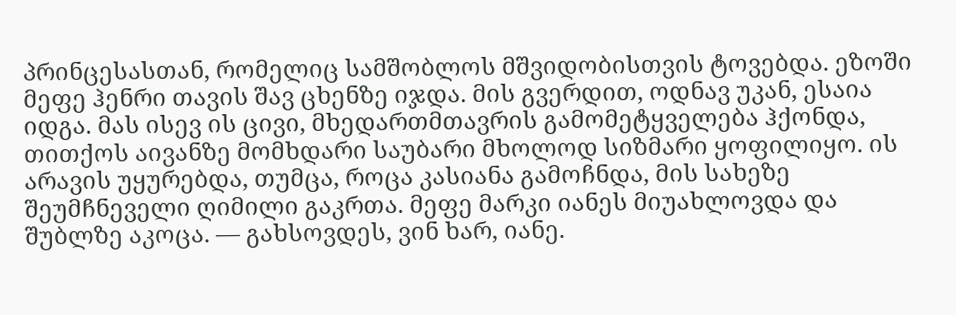პრინცესასთან, რომელიც სამშობლოს მშვიდობისთვის ტოვებდა. ეზოში მეფე ჰენრი თავის შავ ცხენზე იჯდა. მის გვერდით, ოდნავ უკან, ესაია იდგა. მას ისევ ის ცივი, მხედართმთავრის გამომეტყველება ჰქონდა, თითქოს აივანზე მომხდარი საუბარი მხოლოდ სიზმარი ყოფილიყო. ის არავის უყურებდა, თუმცა, როცა კასიანა გამოჩნდა, მის სახეზე შეუმჩნეველი ღიმილი გაკრთა. მეფე მარკი იანეს მიუახლოვდა და შუბლზე აკოცა. — გახსოვდეს, ვინ ხარ, იანე.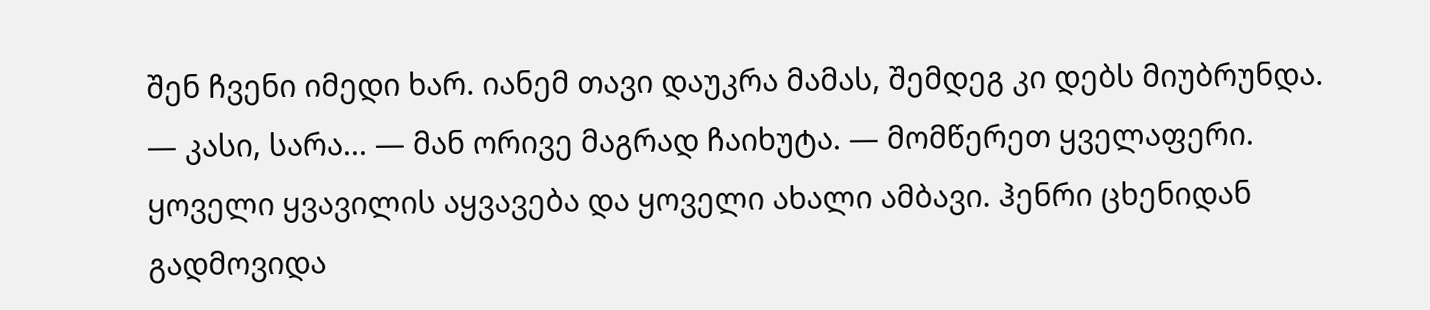შენ ჩვენი იმედი ხარ. იანემ თავი დაუკრა მამას, შემდეგ კი დებს მიუბრუნდა. — კასი, სარა... — მან ორივე მაგრად ჩაიხუტა. — მომწერეთ ყველაფერი. ყოველი ყვავილის აყვავება და ყოველი ახალი ამბავი. ჰენრი ცხენიდან გადმოვიდა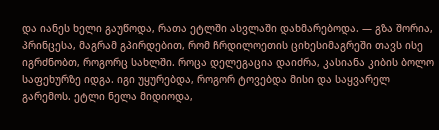და იანეს ხელი გაუწოდა, რათა ეტლში ასვლაში დახმარებოდა. — გზა შორია, პრინცესა, მაგრამ გპირდებით, რომ ჩრდილოეთის ციხესიმაგრეში თავს ისე იგრძნობთ, როგორც სახლში. როცა დელეგაცია დაიძრა, კასიანა კიბის ბოლო საფეხურზე იდგა. იგი უყურებდა, როგორ ტოვებდა მისი და საყვარელ გარემოს. ეტლი ნელა მიდიოდა,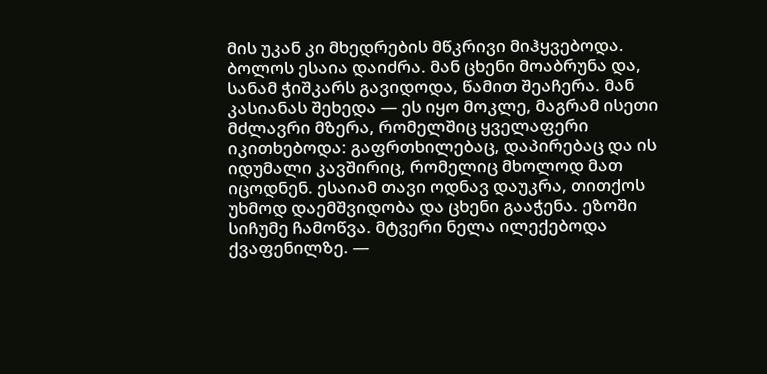მის უკან კი მხედრების მწკრივი მიჰყვებოდა. ბოლოს ესაია დაიძრა. მან ცხენი მოაბრუნა და, სანამ ჭიშკარს გავიდოდა, წამით შეაჩერა. მან კასიანას შეხედა — ეს იყო მოკლე, მაგრამ ისეთი მძლავრი მზერა, რომელშიც ყველაფერი იკითხებოდა: გაფრთხილებაც, დაპირებაც და ის იდუმალი კავშირიც, რომელიც მხოლოდ მათ იცოდნენ. ესაიამ თავი ოდნავ დაუკრა, თითქოს უხმოდ დაემშვიდობა და ცხენი გააჭენა. ეზოში სიჩუმე ჩამოწვა. მტვერი ნელა ილექებოდა ქვაფენილზე. —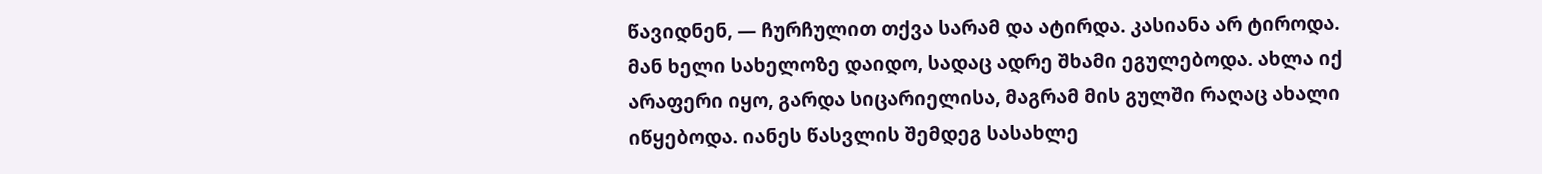წავიდნენ, — ჩურჩულით თქვა სარამ და ატირდა. კასიანა არ ტიროდა. მან ხელი სახელოზე დაიდო, სადაც ადრე შხამი ეგულებოდა. ახლა იქ არაფერი იყო, გარდა სიცარიელისა, მაგრამ მის გულში რაღაც ახალი იწყებოდა. იანეს წასვლის შემდეგ სასახლე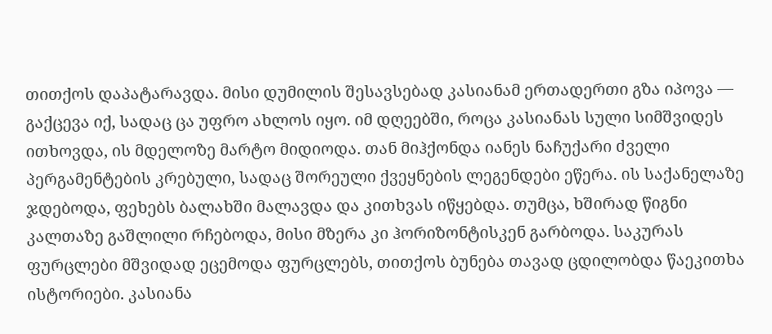თითქოს დაპატარავდა. მისი დუმილის შესავსებად კასიანამ ერთადერთი გზა იპოვა — გაქცევა იქ, სადაც ცა უფრო ახლოს იყო. იმ დღეებში, როცა კასიანას სული სიმშვიდეს ითხოვდა, ის მდელოზე მარტო მიდიოდა. თან მიჰქონდა იანეს ნაჩუქარი ძველი პერგამენტების კრებული, სადაც შორეული ქვეყნების ლეგენდები ეწერა. ის საქანელაზე ჯდებოდა, ფეხებს ბალახში მალავდა და კითხვას იწყებდა. თუმცა, ხშირად წიგნი კალთაზე გაშლილი რჩებოდა, მისი მზერა კი ჰორიზონტისკენ გარბოდა. საკურას ფურცლები მშვიდად ეცემოდა ფურცლებს, თითქოს ბუნება თავად ცდილობდა წაეკითხა ისტორიები. კასიანა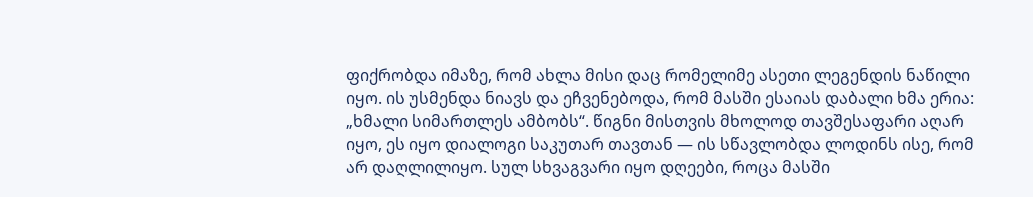ფიქრობდა იმაზე, რომ ახლა მისი დაც რომელიმე ასეთი ლეგენდის ნაწილი იყო. ის უსმენდა ნიავს და ეჩვენებოდა, რომ მასში ესაიას დაბალი ხმა ერია: „ხმალი სიმართლეს ამბობს“. წიგნი მისთვის მხოლოდ თავშესაფარი აღარ იყო, ეს იყო დიალოგი საკუთარ თავთან — ის სწავლობდა ლოდინს ისე, რომ არ დაღლილიყო. სულ სხვაგვარი იყო დღეები, როცა მასში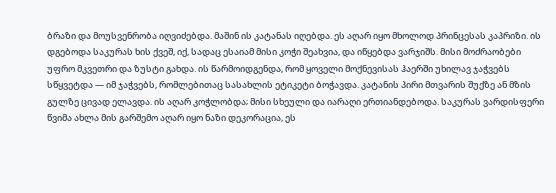ბრაზი და მოუსვენრობა იღვიძებდა. მაშინ ის კატანას იღებდა. ეს აღარ იყო მხოლოდ პრინცესას კაპრიზი. ის დგებოდა საკურას ხის ქვეშ, იქ, სადაც ესაიამ მისი კოჭი შეახვია, და იწყებდა ვარჯიშს. მისი მოძრაობები უფრო მკვეთრი და ზუსტი გახდა. ის წარმოიდგენდა, რომ ყოველი მოქნევისას ჰაერში უხილავ ჯაჭვებს სწყვეტდა — იმ ჯაჭვებს, რომლებითაც სასახლის ეტიკეტი ბოჭავდა. კატანის პირი მთვარის შუქზე ან მზის გულზე ცივად ელავდა. ის აღარ კოჭლობდა; მისი სხეული და იარაღი ერთიანდებოდა. საკურას ვარდისფერი წვიმა ახლა მის გარშემო აღარ იყო ნაზი დეკორაცია, ეს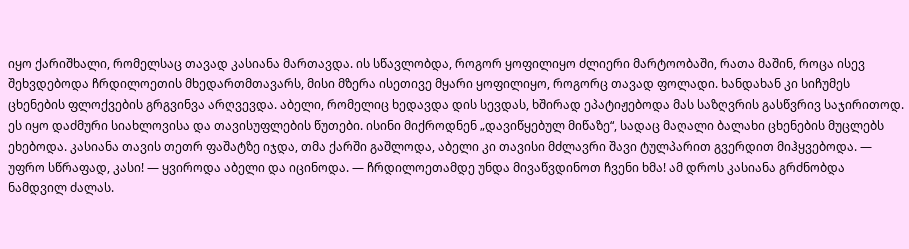იყო ქარიშხალი, რომელსაც თავად კასიანა მართავდა. ის სწავლობდა, როგორ ყოფილიყო ძლიერი მარტოობაში, რათა მაშინ, როცა ისევ შეხვდებოდა ჩრდილოეთის მხედართმთავარს, მისი მზერა ისეთივე მყარი ყოფილიყო, როგორც თავად ფოლადი. ხანდახან კი სიჩუმეს ცხენების ფლოქვების გრგვინვა არღვევდა. აბელი, რომელიც ხედავდა დის სევდას, ხშირად ეპატიჟებოდა მას საზღვრის გასწვრივ საჯირითოდ. ეს იყო დაძმური სიახლოვისა და თავისუფლების წუთები. ისინი მიქროდნენ „დავიწყებულ მიწაზე“, სადაც მაღალი ბალახი ცხენების მუცლებს ეხებოდა. კასიანა თავის თეთრ ფაშატზე იჯდა, თმა ქარში გაშლოდა, აბელი კი თავისი მძლავრი შავი ტულპარით გვერდით მიჰყვებოდა. — უფრო სწრაფად, კასი! — ყვიროდა აბელი და იცინოდა. — ჩრდილოეთამდე უნდა მივაწვდინოთ ჩვენი ხმა! ამ დროს კასიანა გრძნობდა ნამდვილ ძალას.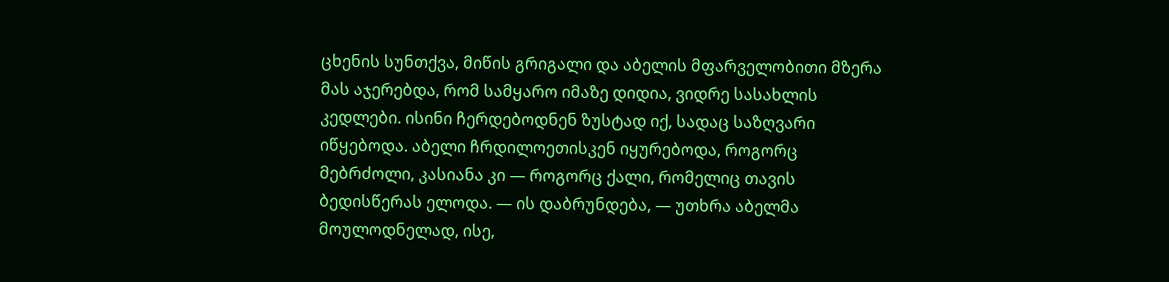ცხენის სუნთქვა, მიწის გრიგალი და აბელის მფარველობითი მზერა მას აჯერებდა, რომ სამყარო იმაზე დიდია, ვიდრე სასახლის კედლები. ისინი ჩერდებოდნენ ზუსტად იქ, სადაც საზღვარი იწყებოდა. აბელი ჩრდილოეთისკენ იყურებოდა, როგორც მებრძოლი, კასიანა კი — როგორც ქალი, რომელიც თავის ბედისწერას ელოდა. — ის დაბრუნდება, — უთხრა აბელმა მოულოდნელად, ისე,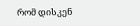რომ დისკენ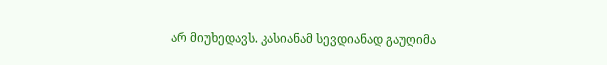არ მიუხედავს. კასიანამ სევდიანად გაუღიმა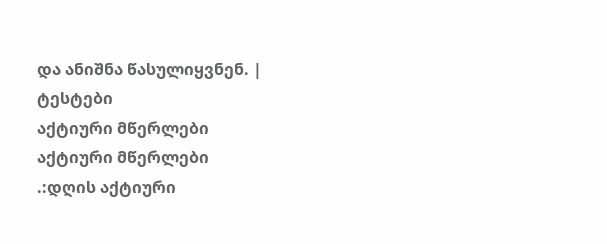და ანიშნა წასულიყვნენ. |
ტესტები
აქტიური მწერლები
აქტიური მწერლები
.:დღის აქტიური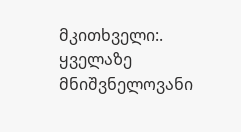მკითხველი:.
ყველაზე მნიშვნელოვანი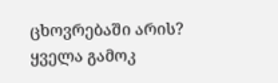ცხოვრებაში არის?
ყველა გამოკ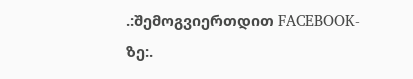.:შემოგვიერთდით FACEBOOK-ზე:.